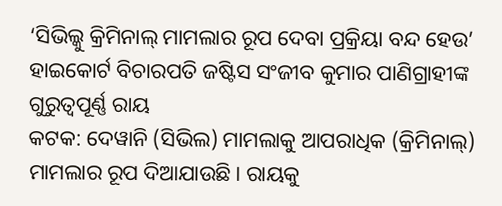‘ସିଭିଲ୍କୁ କ୍ରିମିନାଲ୍ ମାମଲାର ରୂପ ଦେବା ପ୍ରକ୍ରିୟା ବନ୍ଦ ହେଉ’
ହାଇକୋର୍ଟ ବିଚାରପତି ଜଷ୍ଟିସ ସଂଜୀବ କୁମାର ପାଣିଗ୍ରାହୀଙ୍କ ଗୁରୁତ୍ବପୂର୍ଣ୍ଣ ରାୟ
କଟକ: ଦେୱାନି (ସିଭିଲ) ମାମଲାକୁ ଆପରାଧିକ (କ୍ରିମିନାଲ୍) ମାମଲାର ରୂପ ଦିଆଯାଉଛି। ରାୟକୁ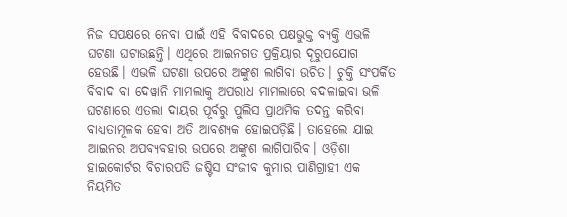ନିଜ ସପକ୍ଷରେ ନେବା ପାଇଁ ଏହି ବିବାଦରେ ପକ୍ଷଭୁକ୍ତ ବ୍ୟକ୍ତି ଏଭଳି ଘଟଣା ଘଟାଉଛନ୍ତି। ଏଥିରେ ଆଇନଗତ ପ୍ରକ୍ରିୟାର ଦୂରୁପଯୋଗ ହେଉଛି। ଏଭଳି ଘଟଣା ଉପରେ ଅଙ୍କୁଶ ଲାଗିବା ଉଚିତ। ଚୁକ୍ତି ସଂପର୍କିତ ବିବାଦ ବା ଦେୱାନି ମାମଲାକୁ ଅପରାଧ ମାମଲାରେ ବଦଳାଇବା ଭଳି ଘଟଣାରେ ଏତଲା ଦାୟର ପୂର୍ବରୁ ପୁଲିସ ପ୍ରାଥମିକ ତଦନ୍ତ କରିବା ବାଧ୍ୟତାମୂଳକ ହେବା ଅତି ଆବଶ୍ୟକ ହୋଇପଡ଼ିଛି। ତାହେଲେ ଯାଇ ଆଇନର ଅପବ୍ୟବହାର ଉପରେ ଅଙ୍କୁଶ ଲାଗିପାରିବ। ଓଡ଼ିଶା ହାଇକୋର୍ଟର ବିଚାରପତି ଜଷ୍ଟିସ ସଂଜୀବ କୁମାର ପାଣିଗ୍ରାହୀ ଏକ ନିୟମିତ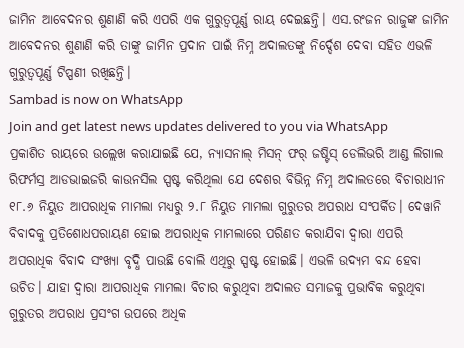ଜାମିନ ଆବେଦନର ଶୁଣାଣି କରି ଏପରି ଏକ ଗୁରୁତ୍ବପୂର୍ଣ୍ଣ ରାୟ ଦେଇଛନ୍ତି। ଏସ.ରଂଜନ ରାଜୁଙ୍କ ଜାମିନ ଆବେଦନର ଶୁଣାଣି କରି ତାଙ୍କୁ ଜାମିନ ପ୍ରଦାନ ପାଇଁ ନିମ୍ନ ଅଦାଲତଙ୍କୁ ନିର୍ଦ୍ଦେଶ ଦେବା ସହିତ ଏଭଳି ଗୁରୁତ୍ବପୂର୍ଣ୍ଣ ଟିପ୍ପଣୀ ରଖିଛନ୍ତି।
Sambad is now on WhatsApp
Join and get latest news updates delivered to you via WhatsApp
ପ୍ରକାଶିତ ରାୟରେ ଉଲ୍ଲେଖ କରାଯାଇଛି ଯେ, ନ୍ୟାସନାଲ୍ ମିସନ୍ ଫର୍ ଜଷ୍ଟିସ୍ ଡେଲିଭରି ଆଣ୍ଡ ଲିଗାଲ ରିଫର୍ମସ୍ର ଆଡଭାଇଜରି କାଉନସିଲ ସ୍ପଷ୍ଟ କରିଥିଲା ଯେ ଦେଶର ବିଭିନ୍ନ ନିମ୍ନ ଅଦାଲତରେ ବିଚାରାଧୀନ ୧୮.୬ ନିୟୁତ ଆପରାଧିକ ମାମଲା ମଧ୍ୟରୁ ୨.୮ ନିୟୁତ ମାମଲା ଗୁରୁତର ଅପରାଧ ସଂପର୍କିତ। ଦେୱାନି ବିବାଦକୁ ପ୍ରତିଶୋଧପରାୟଣ ହୋଇ ଅପରାଧିକ ମାମଲାରେ ପରିଣତ କରାଯିବା ଦ୍ବାରା ଏପରି ଅପରାଧିକ ବିବାଦ ସଂଖ୍ୟା ବୃଦ୍ଧି ପାଉଛି ବୋଲି ଏଥିରୁ ସ୍ପଷ୍ଟ ହୋଇଛି। ଏଭଳି ଉଦ୍ୟମ ବନ୍ଦ ହେବା ଉଚିତ। ଯାହା ଦ୍ବାରା ଆପରାଧିକ ମାମଲା ବିଚାର କରୁଥିବା ଅଦାଲତ ସମାଜକୁ ପ୍ରଭାବିକ କରୁଥିବା ଗୁରୁତର ଅପରାଧ ପ୍ରସଂଗ ଉପରେ ଅଧିକ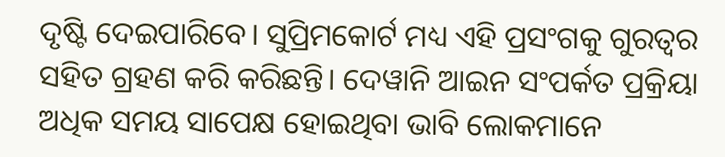ଦୃଷ୍ଟି ଦେଇପାରିବେ। ସୁପ୍ରିମକୋର୍ଟ ମଧ୍ୟ ଏହି ପ୍ରସଂଗକୁ ଗୁରତ୍ବର ସହିତ ଗ୍ରହଣ କରି କରିଛନ୍ତି। ଦେୱାନି ଆଇନ ସଂପର୍କତ ପ୍ରକ୍ରିୟା ଅଧିକ ସମୟ ସାପେକ୍ଷ ହୋଇଥିବା ଭାବି ଲୋକମାନେ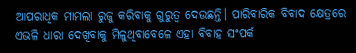ଆପରାଧିକ ମାମଲା ରୁଜୁ କରିବାକୁ ଗୁରୁତ୍ବ ଦେଉଛନ୍ତି। ପାରିବାରିକ ବିବାଦ କ୍ଷେତ୍ରରେ ଏଭଳି ଧାରା ଦେଖିବାକୁ ମିଳୁଥିବାବେଳେ ଏହା ବିବାହ ସଂପର୍କ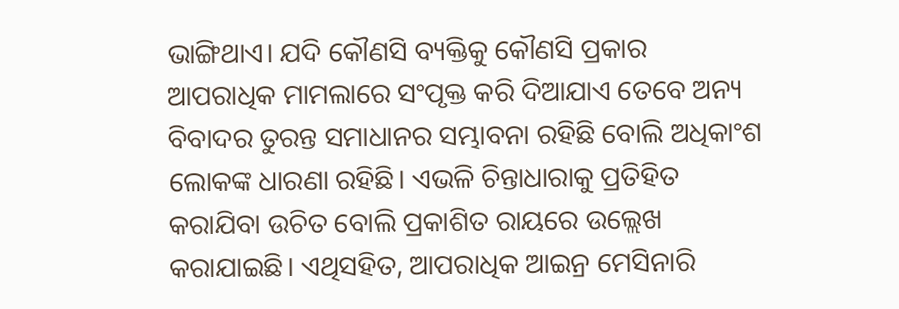ଭାଙ୍ଗିଥାଏ। ଯଦି କୌଣସି ବ୍ୟକ୍ତିକୁ କୌଣସି ପ୍ରକାର ଆପରାଧିକ ମାମଲାରେ ସଂପୃକ୍ତ କରି ଦିଆଯାଏ ତେବେ ଅନ୍ୟ ବିବାଦର ତୁରନ୍ତ ସମାଧାନର ସମ୍ଭାବନା ରହିଛି ବୋଲି ଅଧିକାଂଶ ଲୋକଙ୍କ ଧାରଣା ରହିଛି। ଏଭଳି ଚିନ୍ତାଧାରାକୁ ପ୍ରତିହିତ କରାଯିବା ଉଚିତ ବୋଲି ପ୍ରକାଶିତ ରାୟରେ ଉଲ୍ଲେଖ କରାଯାଇଛି। ଏଥିସହିତ, ଆପରାଧିକ ଆଇନ୍ର ମେସିନାରି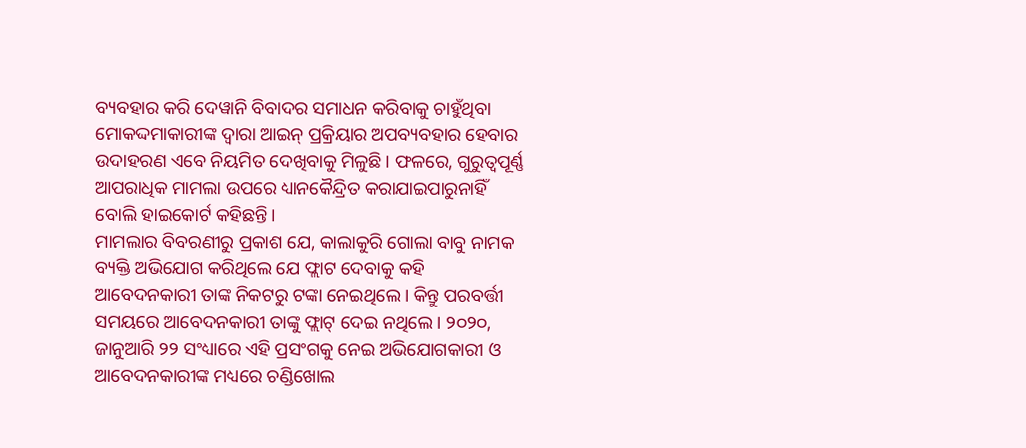ବ୍ୟବହାର କରି ଦେୱାନି ବିବାଦର ସମାଧନ କରିବାକୁ ଚାହୁଁଥିବା ମୋକଦ୍ଦମାକାରୀଙ୍କ ଦ୍ବାରା ଆଇନ୍ ପ୍ରକ୍ରିୟାର ଅପବ୍ୟବହାର ହେବାର ଉଦାହରଣ ଏବେ ନିୟମିତ ଦେଖିବାକୁ ମିଳୁଛି। ଫଳରେ, ଗୁରୁତ୍ବପୂର୍ଣ୍ଣ ଆପରାଧିକ ମାମଲା ଉପରେ ଧ୍ୟାନକୈନ୍ଦ୍ରିତ କରାଯାଇପାରୁନାହିଁ ବୋଲି ହାଇକୋର୍ଟ କହିଛନ୍ତି।
ମାମଲାର ବିବରଣୀରୁ ପ୍ରକାଶ ଯେ, କାଲାକୁରି ଗୋଲା ବାବୁ ନାମକ ବ୍ୟକ୍ତି ଅଭିଯୋଗ କରିଥିଲେ ଯେ ଫ୍ଲାଟ ଦେବାକୁ କହି ଆବେଦନକାରୀ ତାଙ୍କ ନିକଟରୁ ଟଙ୍କା ନେଇଥିଲେ। କିନ୍ତୁ ପରବର୍ତ୍ତୀ ସମୟରେ ଆବେଦନକାରୀ ତାଙ୍କୁ ଫ୍ଲାଟ୍ ଦେଇ ନଥିଲେ। ୨୦୨୦, ଜାନୁଆରି ୨୨ ସଂଧ୍ୟାରେ ଏହି ପ୍ରସଂଗକୁ ନେଇ ଅଭିଯୋଗକାରୀ ଓ ଆବେଦନକାରୀଙ୍କ ମଧ୍ୟରେ ଚଣ୍ଡିଖୋଲ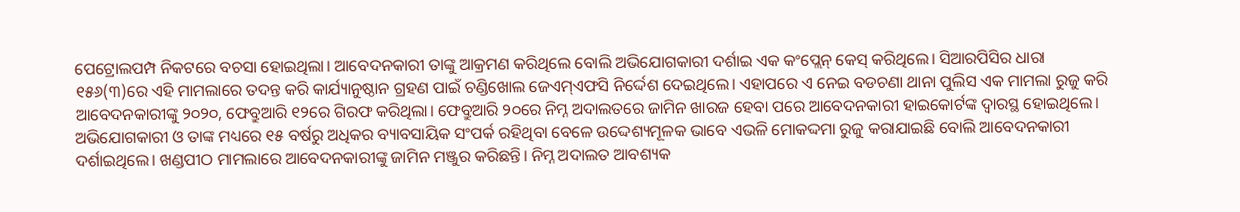ପେଟ୍ରୋଲପମ୍ପ ନିକଟରେ ବଚସା ହୋଇଥିଲା। ଆବେଦନକାରୀ ତାଙ୍କୁ ଆକ୍ରମଣ କରିଥିଲେ ବୋଲି ଅଭିଯୋଗକାରୀ ଦର୍ଶାଇ ଏକ କଂପ୍ଲେନ୍ କେସ୍ କରିଥିଲେ। ସିଆରପିସିର ଧାରା ୧୫୬(୩)ରେ ଏହି ମାମଲାରେ ତଦନ୍ତ କରି କାର୍ଯ୍ୟାନୁଷ୍ଠାନ ଗ୍ରହଣ ପାଇଁ ଚଣ୍ଡିଖୋଲ ଜେଏମ୍ଏଫସି ନିର୍ଦ୍ଦେଶ ଦେଇଥିଲେ। ଏହାପରେ ଏ ନେଇ ବଡଚଣା ଥାନା ପୁଲିସ ଏକ ମାମଲା ରୁଜୁ କରି ଆବେଦନକାରୀଙ୍କୁ ୨୦୨୦, ଫେବ୍ରୁଆରି ୧୨ରେ ଗିରଫ କରିଥିଲା। ଫେବ୍ରୁଆରି ୨୦ରେ ନିମ୍ନ ଅଦାଲତରେ ଜାମିନ ଖାରଜ ହେବା ପରେ ଆବେଦନକାରୀ ହାଇକୋର୍ଟଙ୍କ ଦ୍ବାରସ୍ଥ ହୋଇଥିଲେ। ଅଭିଯୋଗକାରୀ ଓ ତାଙ୍କ ମଧ୍ୟରେ ୧୫ ବର୍ଷରୁ ଅଧିକର ବ୍ୟାବସାୟିକ ସଂପର୍କ ରହିଥିବା ବେଳେ ଉଦ୍ଦେଶ୍ୟମୂଳକ ଭାବେ ଏଭଳି ମୋକଦ୍ଦମା ରୁଜୁ କରାଯାଇଛି ବୋଲି ଆବେଦନକାରୀ ଦର୍ଶାଇଥିଲେ। ଖଣ୍ଡପୀଠ ମାମଲାରେ ଆବେଦନକାରୀଙ୍କୁ ଜାମିନ ମଞ୍ଜୁର କରିଛନ୍ତି। ନିମ୍ନ ଅଦାଲତ ଆବଶ୍ୟକ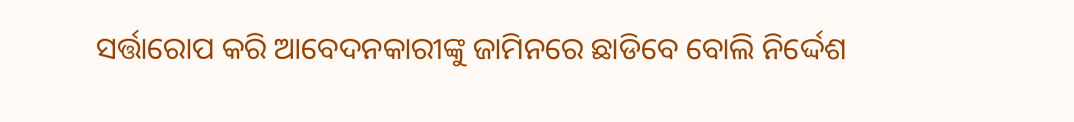ସର୍ତ୍ତାରୋପ କରି ଆବେଦନକାରୀଙ୍କୁ ଜାମିନରେ ଛାଡିବେ ବୋଲି ନିର୍ଦ୍ଦେଶ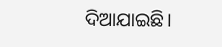ଦିଆଯାଇଛି।